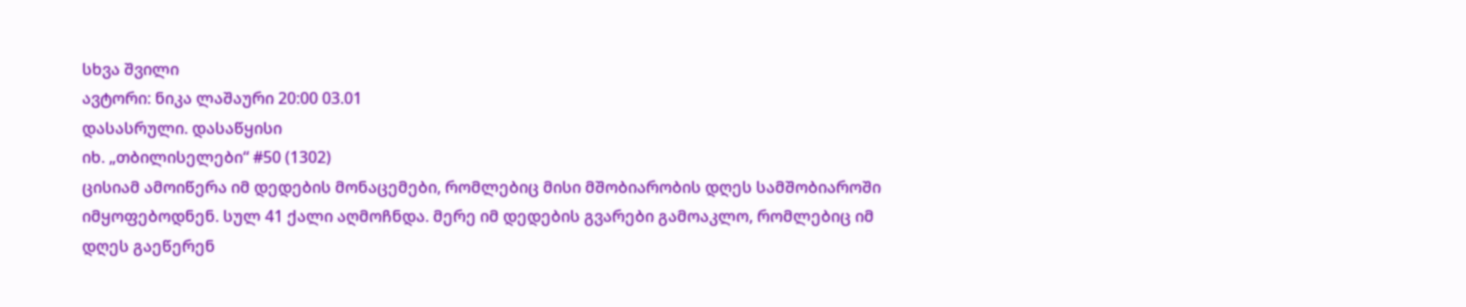სხვა შვილი
ავტორი: ნიკა ლაშაური 20:00 03.01
დასასრული. დასაწყისი
იხ. „თბილისელები“ #50 (1302)
ცისიამ ამოიწერა იმ დედების მონაცემები, რომლებიც მისი მშობიარობის დღეს სამშობიაროში იმყოფებოდნენ. სულ 41 ქალი აღმოჩნდა. მერე იმ დედების გვარები გამოაკლო, რომლებიც იმ დღეს გაეწერენ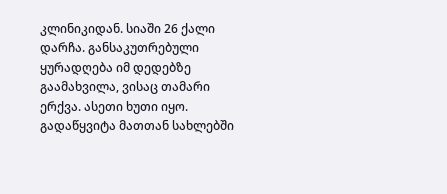კლინიკიდან. სიაში 26 ქალი დარჩა. განსაკუთრებული ყურადღება იმ დედებზე გაამახვილა, ვისაც თამარი ერქვა. ასეთი ხუთი იყო. გადაწყვიტა მათთან სახლებში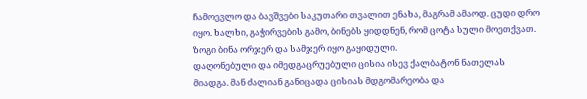ჩამოევლო და ბავშვები საკუთარი თვალით ენახა, მაგრამ ამაოდ. ცუდი დრო იყო. ხალხი, გაჭირვების გამო, ბინებს ყიდდნენ, რომ ცოტა სული მოეთქვათ. ზოგი ბინა ორჯერ და სამჯერ იყო გაყიდული.
დაღონებული და იმედგაცრუებული ცისია ისევ ქალბატონ ნათელას მიადგა. მან ძალიან განიცადა ცისიას მდგომარეობა და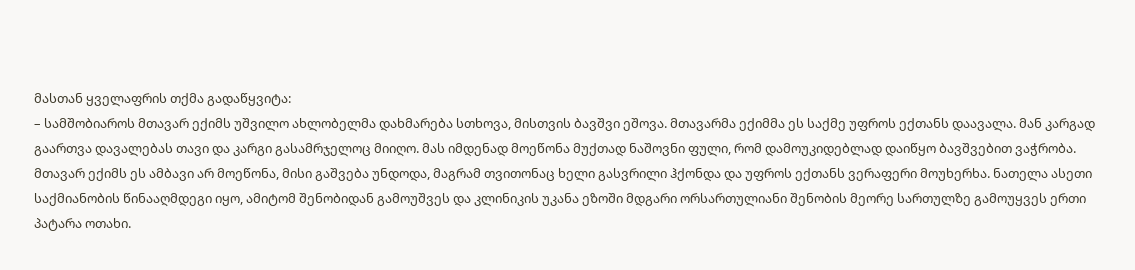მასთან ყველაფრის თქმა გადაწყვიტა:
– სამშობიაროს მთავარ ექიმს უშვილო ახლობელმა დახმარება სთხოვა, მისთვის ბავშვი ეშოვა. მთავარმა ექიმმა ეს საქმე უფროს ექთანს დაავალა. მან კარგად გაართვა დავალებას თავი და კარგი გასამრჯელოც მიიღო. მას იმდენად მოეწონა მუქთად ნაშოვნი ფული, რომ დამოუკიდებლად დაიწყო ბავშვებით ვაჭრობა. მთავარ ექიმს ეს ამბავი არ მოეწონა, მისი გაშვება უნდოდა, მაგრამ თვითონაც ხელი გასვრილი ჰქონდა და უფროს ექთანს ვერაფერი მოუხერხა. ნათელა ასეთი საქმიანობის წინააღმდეგი იყო, ამიტომ შენობიდან გამოუშვეს და კლინიკის უკანა ეზოში მდგარი ორსართულიანი შენობის მეორე სართულზე გამოუყვეს ერთი პატარა ოთახი.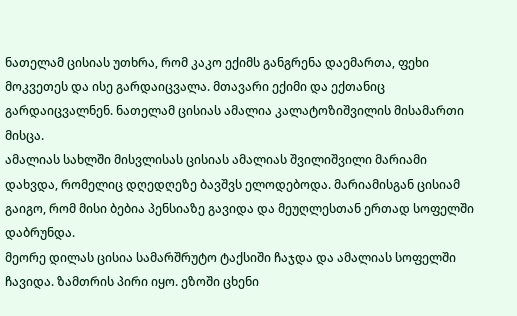ნათელამ ცისიას უთხრა, რომ კაკო ექიმს განგრენა დაემართა, ფეხი მოკვეთეს და ისე გარდაიცვალა. მთავარი ექიმი და ექთანიც გარდაიცვალნენ. ნათელამ ცისიას ამალია კალატოზიშვილის მისამართი მისცა.
ამალიას სახლში მისვლისას ცისიას ამალიას შვილიშვილი მარიამი დახვდა, რომელიც დღედღეზე ბავშვს ელოდებოდა. მარიამისგან ცისიამ გაიგო, რომ მისი ბებია პენსიაზე გავიდა და მეუღლესთან ერთად სოფელში დაბრუნდა.
მეორე დილას ცისია სამარშრუტო ტაქსიში ჩაჯდა და ამალიას სოფელში ჩავიდა. ზამთრის პირი იყო. ეზოში ცხენი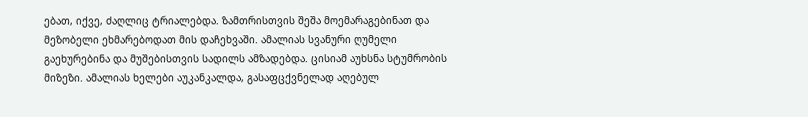ებათ, იქვე, ძაღლიც ტრიალებდა. ზამთრისთვის შეშა მოემარაგებინათ და მეზობელი ეხმარებოდათ მის დაჩეხვაში. ამალიას სვანური ღუმელი გაეხურებინა და მუშებისთვის სადილს ამზადებდა. ცისიამ აუხსნა სტუმრობის მიზეზი. ამალიას ხელები აუკანკალდა, გასაფცქვნელად აღებულ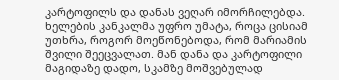კარტოფილს და დანას ვეღარ იმორჩილებდა. ხელების კანკალმა უფრო უმატა, როცა ცისიამ უთხრა, როგორ მოეწონებოდა, რომ მარიამის შვილი შეეცვალათ. მან დანა და კარტოფილი მაგიდაზე დადო, სკამზე მოშვებულად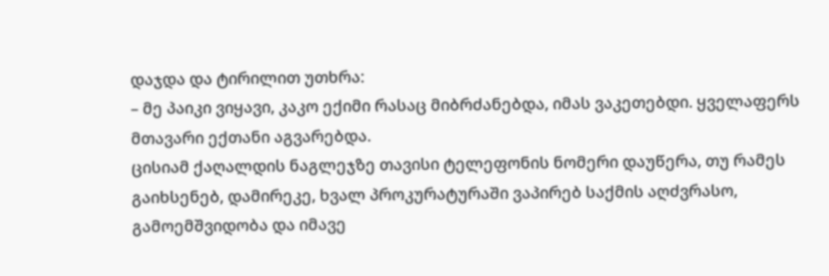დაჯდა და ტირილით უთხრა:
– მე პაიკი ვიყავი, კაკო ექიმი რასაც მიბრძანებდა, იმას ვაკეთებდი. ყველაფერს მთავარი ექთანი აგვარებდა.
ცისიამ ქაღალდის ნაგლეჯზე თავისი ტელეფონის ნომერი დაუწერა, თუ რამეს გაიხსენებ, დამირეკე, ხვალ პროკურატურაში ვაპირებ საქმის აღძვრასო, გამოემშვიდობა და იმავე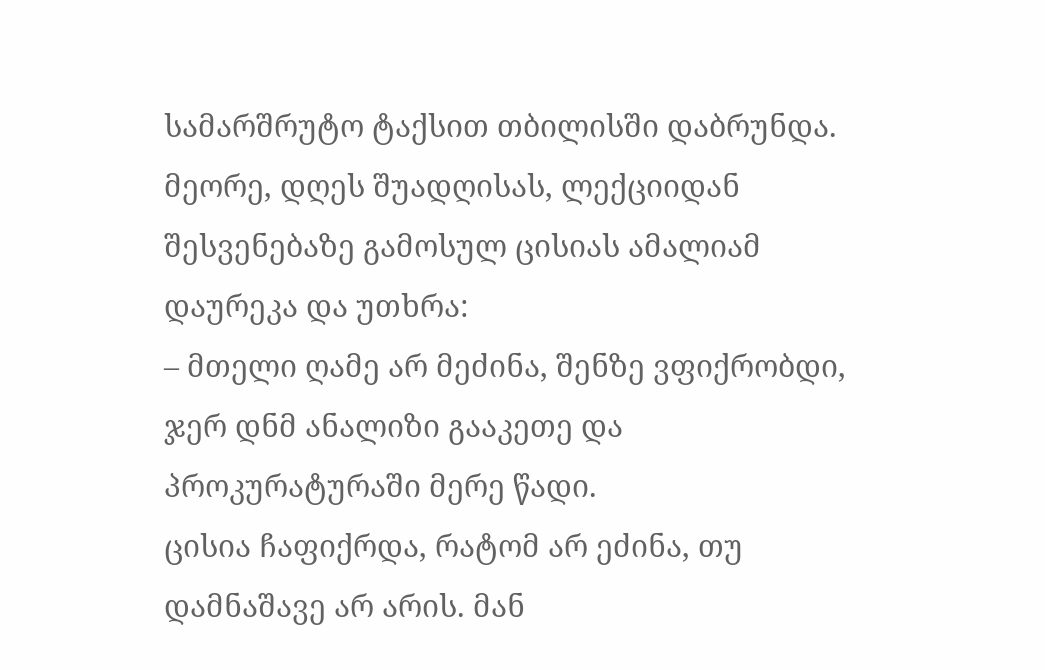სამარშრუტო ტაქსით თბილისში დაბრუნდა.
მეორე, დღეს შუადღისას, ლექციიდან შესვენებაზე გამოსულ ცისიას ამალიამ დაურეკა და უთხრა:
– მთელი ღამე არ მეძინა, შენზე ვფიქრობდი, ჯერ დნმ ანალიზი გააკეთე და პროკურატურაში მერე წადი.
ცისია ჩაფიქრდა, რატომ არ ეძინა, თუ დამნაშავე არ არის. მან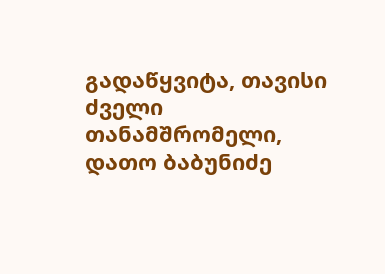გადაწყვიტა, თავისი ძველი თანამშრომელი, დათო ბაბუნიძე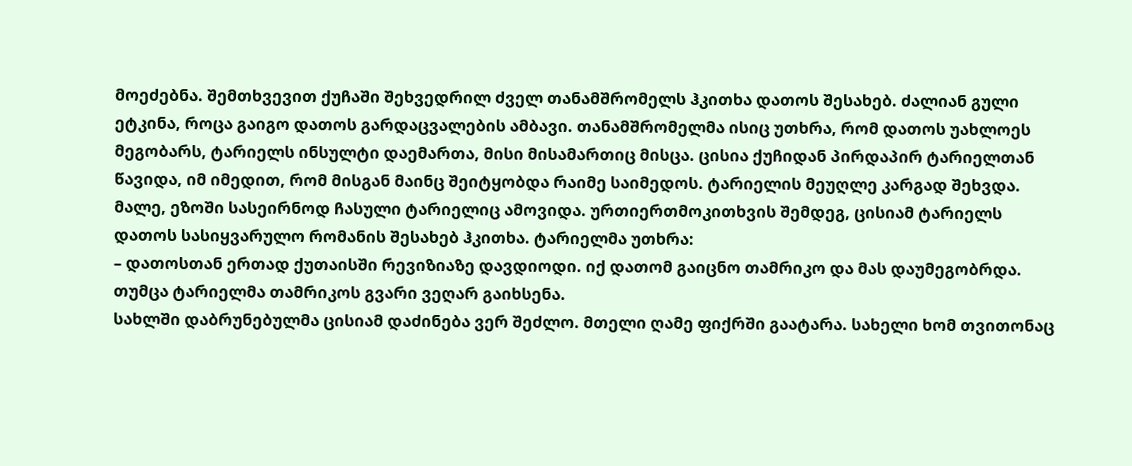მოეძებნა. შემთხვევით ქუჩაში შეხვედრილ ძველ თანამშრომელს ჰკითხა დათოს შესახებ. ძალიან გული ეტკინა, როცა გაიგო დათოს გარდაცვალების ამბავი. თანამშრომელმა ისიც უთხრა, რომ დათოს უახლოეს მეგობარს, ტარიელს ინსულტი დაემართა, მისი მისამართიც მისცა. ცისია ქუჩიდან პირდაპირ ტარიელთან წავიდა, იმ იმედით, რომ მისგან მაინც შეიტყობდა რაიმე საიმედოს. ტარიელის მეუღლე კარგად შეხვდა. მალე, ეზოში სასეირნოდ ჩასული ტარიელიც ამოვიდა. ურთიერთმოკითხვის შემდეგ, ცისიამ ტარიელს დათოს სასიყვარულო რომანის შესახებ ჰკითხა. ტარიელმა უთხრა:
– დათოსთან ერთად ქუთაისში რევიზიაზე დავდიოდი. იქ დათომ გაიცნო თამრიკო და მას დაუმეგობრდა. თუმცა ტარიელმა თამრიკოს გვარი ვეღარ გაიხსენა.
სახლში დაბრუნებულმა ცისიამ დაძინება ვერ შეძლო. მთელი ღამე ფიქრში გაატარა. სახელი ხომ თვითონაც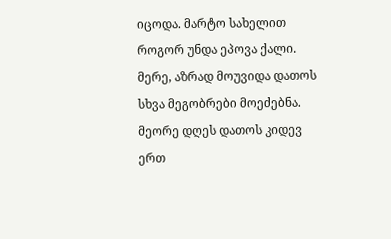იცოდა. მარტო სახელით როგორ უნდა ეპოვა ქალი. მერე, აზრად მოუვიდა დათოს სხვა მეგობრები მოეძებნა.
მეორე დღეს დათოს კიდევ ერთ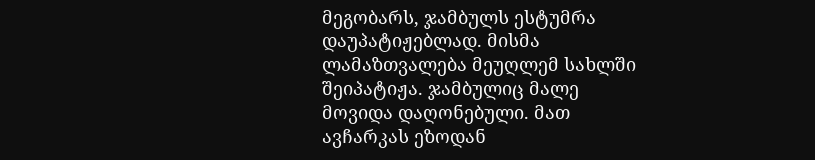მეგობარს, ჯამბულს ესტუმრა დაუპატიჟებლად. მისმა ლამაზთვალება მეუღლემ სახლში შეიპატიჟა. ჯამბულიც მალე მოვიდა დაღონებული. მათ ავჩარკას ეზოდან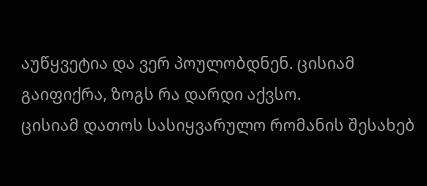აუწყვეტია და ვერ პოულობდნენ. ცისიამ გაიფიქრა, ზოგს რა დარდი აქვსო.
ცისიამ დათოს სასიყვარულო რომანის შესახებ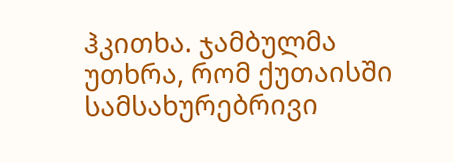ჰკითხა. ჯამბულმა უთხრა, რომ ქუთაისში სამსახურებრივი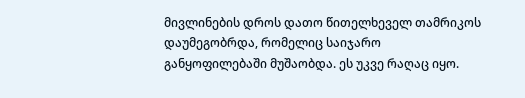მივლინების დროს დათო წითელხეველ თამრიკოს დაუმეგობრდა, რომელიც საიჯარო განყოფილებაში მუშაობდა. ეს უკვე რაღაც იყო.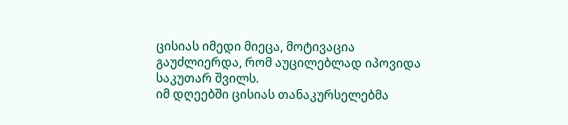ცისიას იმედი მიეცა, მოტივაცია გაუძლიერდა, რომ აუცილებლად იპოვიდა საკუთარ შვილს.
იმ დღეებში ცისიას თანაკურსელებმა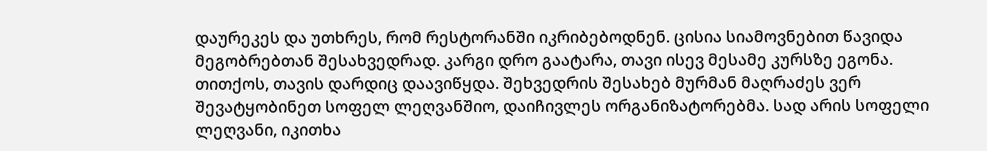დაურეკეს და უთხრეს, რომ რესტორანში იკრიბებოდნენ. ცისია სიამოვნებით წავიდა მეგობრებთან შესახვედრად. კარგი დრო გაატარა, თავი ისევ მესამე კურსზე ეგონა. თითქოს, თავის დარდიც დაავიწყდა. შეხვედრის შესახებ მურმან მაღრაძეს ვერ შევატყობინეთ სოფელ ლეღვანშიო, დაიჩივლეს ორგანიზატორებმა. სად არის სოფელი ლეღვანი, იკითხა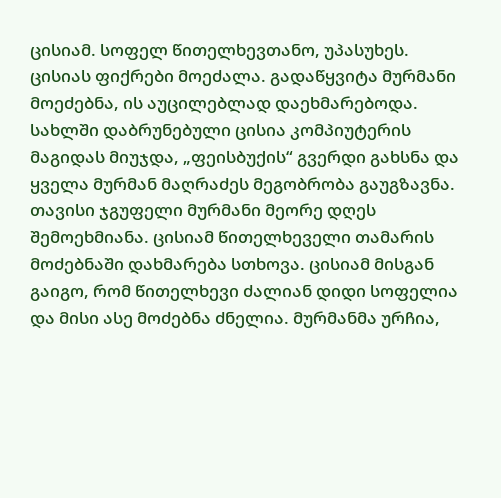ცისიამ. სოფელ წითელხევთანო, უპასუხეს. ცისიას ფიქრები მოეძალა. გადაწყვიტა მურმანი მოეძებნა, ის აუცილებლად დაეხმარებოდა.
სახლში დაბრუნებული ცისია კომპიუტერის მაგიდას მიუჯდა, „ფეისბუქის“ გვერდი გახსნა და ყველა მურმან მაღრაძეს მეგობრობა გაუგზავნა. თავისი ჯგუფელი მურმანი მეორე დღეს შემოეხმიანა. ცისიამ წითელხეველი თამარის მოძებნაში დახმარება სთხოვა. ცისიამ მისგან გაიგო, რომ წითელხევი ძალიან დიდი სოფელია და მისი ასე მოძებნა ძნელია. მურმანმა ურჩია,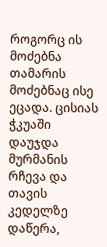როგორც ის მოძებნა თამარის მოძებნაც ისე ეცადა. ცისიას ჭკუაში დაუჯდა მურმანის რჩევა და თავის კედელზე დაწერა,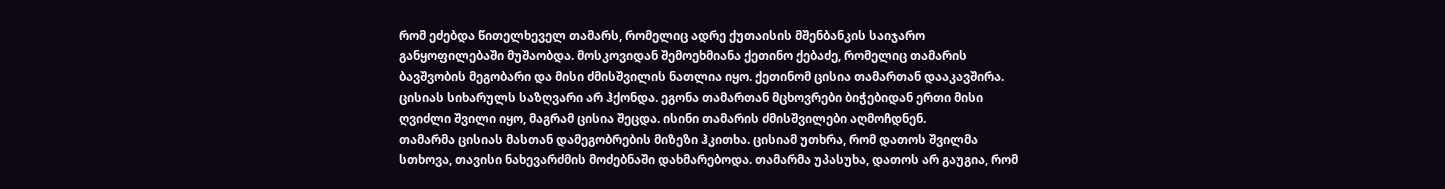რომ ეძებდა წითელხეველ თამარს, რომელიც ადრე ქუთაისის მშენბანკის საიჯარო განყოფილებაში მუშაობდა. მოსკოვიდან შემოეხმიანა ქეთინო ქებაძე, რომელიც თამარის ბავშვობის მეგობარი და მისი ძმისშვილის ნათლია იყო. ქეთინომ ცისია თამართან დააკავშირა.
ცისიას სიხარულს საზღვარი არ ჰქონდა. ეგონა თამართან მცხოვრები ბიჭებიდან ერთი მისი ღვიძლი შვილი იყო, მაგრამ ცისია შეცდა. ისინი თამარის ძმისშვილები აღმოჩდნენ.
თამარმა ცისიას მასთან დამეგობრების მიზეზი ჰკითხა. ცისიამ უთხრა, რომ დათოს შვილმა სთხოვა, თავისი ნახევარძმის მოძებნაში დახმარებოდა. თამარმა უპასუხა, დათოს არ გაუგია, რომ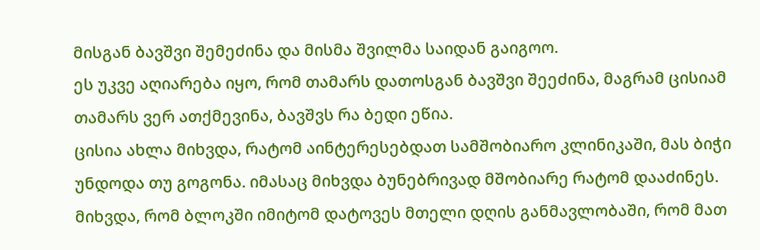მისგან ბავშვი შემეძინა და მისმა შვილმა საიდან გაიგოო.
ეს უკვე აღიარება იყო, რომ თამარს დათოსგან ბავშვი შეეძინა, მაგრამ ცისიამ თამარს ვერ ათქმევინა, ბავშვს რა ბედი ეწია.
ცისია ახლა მიხვდა, რატომ აინტერესებდათ სამშობიარო კლინიკაში, მას ბიჭი უნდოდა თუ გოგონა. იმასაც მიხვდა ბუნებრივად მშობიარე რატომ დააძინეს. მიხვდა, რომ ბლოკში იმიტომ დატოვეს მთელი დღის განმავლობაში, რომ მათ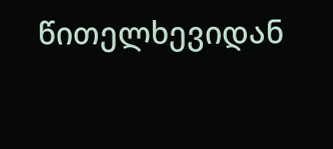წითელხევიდან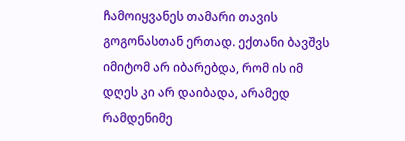ჩამოიყვანეს თამარი თავის გოგონასთან ერთად. ექთანი ბავშვს იმიტომ არ იბარებდა, რომ ის იმ დღეს კი არ დაიბადა, არამედ რამდენიმე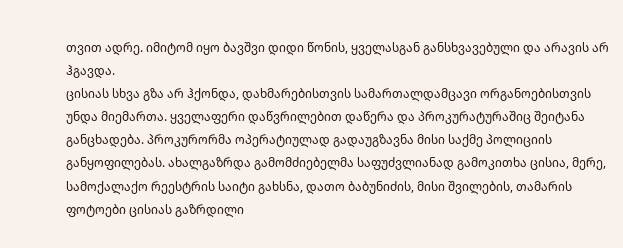თვით ადრე. იმიტომ იყო ბავშვი დიდი წონის, ყველასგან განსხვავებული და არავის არ ჰგავდა.
ცისიას სხვა გზა არ ჰქონდა, დახმარებისთვის სამართალდამცავი ორგანოებისთვის უნდა მიემართა. ყველაფერი დაწვრილებით დაწერა და პროკურატურაშიც შეიტანა განცხადება. პროკურორმა ოპერატიულად გადაუგზავნა მისი საქმე პოლიციის განყოფილებას. ახალგაზრდა გამომძიებელმა საფუძვლიანად გამოკითხა ცისია, მერე, სამოქალაქო რეესტრის საიტი გახსნა, დათო ბაბუნიძის, მისი შვილების, თამარის ფოტოები ცისიას გაზრდილი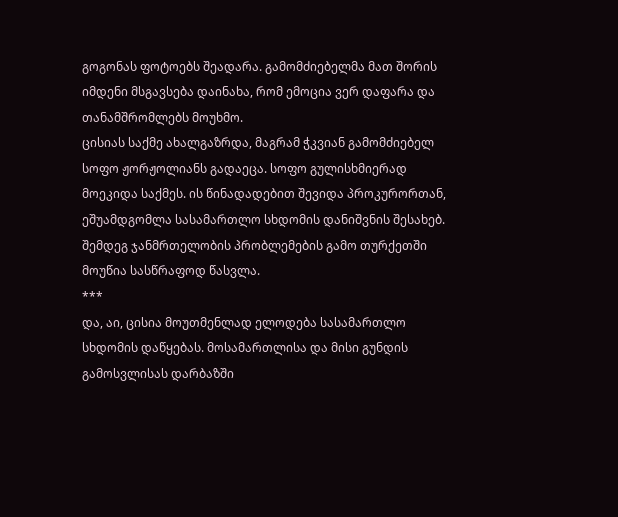გოგონას ფოტოებს შეადარა. გამომძიებელმა მათ შორის იმდენი მსგავსება დაინახა, რომ ემოცია ვერ დაფარა და თანამშრომლებს მოუხმო.
ცისიას საქმე ახალგაზრდა, მაგრამ ჭკვიან გამომძიებელ სოფო ჟორჟოლიანს გადაეცა. სოფო გულისხმიერად მოეკიდა საქმეს. ის წინადადებით შევიდა პროკურორთან, ეშუამდგომლა სასამართლო სხდომის დანიშვნის შესახებ. შემდეგ ჯანმრთელობის პრობლემების გამო თურქეთში მოუწია სასწრაფოდ წასვლა.
***
და, აი, ცისია მოუთმენლად ელოდება სასამართლო სხდომის დაწყებას. მოსამართლისა და მისი გუნდის გამოსვლისას დარბაზში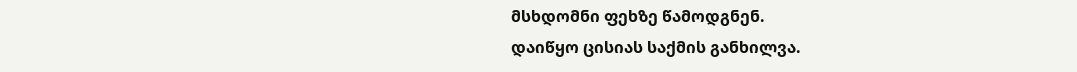მსხდომნი ფეხზე წამოდგნენ.
დაიწყო ცისიას საქმის განხილვა.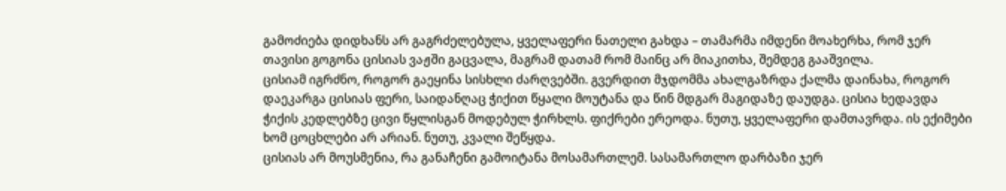გამოძიება დიდხანს არ გაგრძელებულა, ყველაფერი ნათელი გახდა – თამარმა იმდენი მოახერხა, რომ ჯერ თავისი გოგონა ცისიას ვაჟში გაცვალა, მაგრამ დათამ რომ მაინც არ მიაკითხა, შემდეგ გააშვილა.
ცისიამ იგრძნო, როგორ გაეყინა სისხლი ძარღვებში. გვერდით მჯდომმა ახალგაზრდა ქალმა დაინახა, როგორ დაეკარგა ცისიას ფერი, საიდანღაც ჭიქით წყალი მოუტანა და წინ მდგარ მაგიდაზე დაუდგა. ცისია ხედავდა ჭიქის კედლებზე ცივი წყლისგან მოდებულ ჭირხლს. ფიქრები ერეოდა. ნუთუ, ყველაფერი დამთავრდა. ის ექიმები ხომ ცოცხლები არ არიან. ნუთუ, კვალი შეწყდა.
ცისიას არ მოუსმენია, რა განაჩენი გამოიტანა მოსამართლემ. სასამართლო დარბაზი ჯერ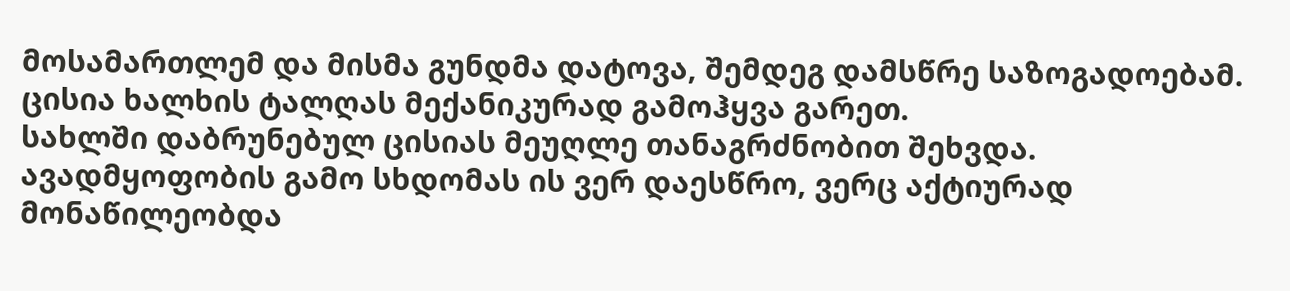მოსამართლემ და მისმა გუნდმა დატოვა, შემდეგ დამსწრე საზოგადოებამ. ცისია ხალხის ტალღას მექანიკურად გამოჰყვა გარეთ.
სახლში დაბრუნებულ ცისიას მეუღლე თანაგრძნობით შეხვდა. ავადმყოფობის გამო სხდომას ის ვერ დაესწრო, ვერც აქტიურად მონაწილეობდა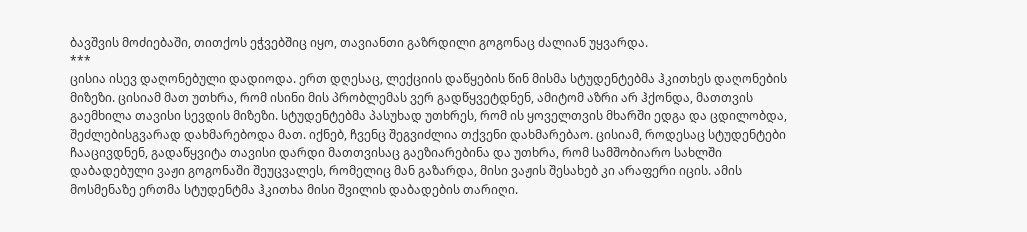ბავშვის მოძიებაში, თითქოს ეჭვებშიც იყო, თავიანთი გაზრდილი გოგონაც ძალიან უყვარდა.
***
ცისია ისევ დაღონებული დადიოდა. ერთ დღესაც, ლექციის დაწყების წინ მისმა სტუდენტებმა ჰკითხეს დაღონების მიზეზი. ცისიამ მათ უთხრა, რომ ისინი მის პრობლემას ვერ გადწყვეტდნენ, ამიტომ აზრი არ ჰქონდა, მათთვის გაემხილა თავისი სევდის მიზეზი. სტუდენტებმა პასუხად უთხრეს, რომ ის ყოველთვის მხარში ედგა და ცდილობდა, შეძლებისგვარად დახმარებოდა მათ. იქნებ, ჩვენც შეგვიძლია თქვენი დახმარებაო. ცისიამ, როდესაც სტუდენტები ჩააცივდნენ, გადაწყვიტა თავისი დარდი მათთვისაც გაეზიარებინა და უთხრა, რომ სამშობიარო სახლში დაბადებული ვაჟი გოგონაში შეუცვალეს, რომელიც მან გაზარდა, მისი ვაჟის შესახებ კი არაფერი იცის. ამის მოსმენაზე ერთმა სტუდენტმა ჰკითხა მისი შვილის დაბადების თარიღი.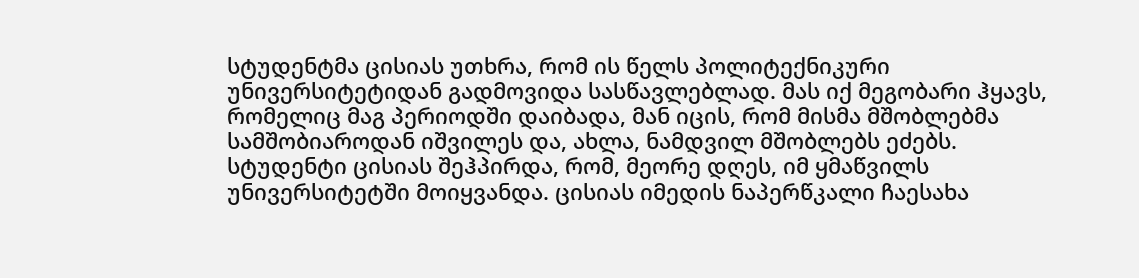სტუდენტმა ცისიას უთხრა, რომ ის წელს პოლიტექნიკური უნივერსიტეტიდან გადმოვიდა სასწავლებლად. მას იქ მეგობარი ჰყავს, რომელიც მაგ პერიოდში დაიბადა, მან იცის, რომ მისმა მშობლებმა სამშობიაროდან იშვილეს და, ახლა, ნამდვილ მშობლებს ეძებს. სტუდენტი ცისიას შეჰპირდა, რომ, მეორე დღეს, იმ ყმაწვილს უნივერსიტეტში მოიყვანდა. ცისიას იმედის ნაპერწკალი ჩაესახა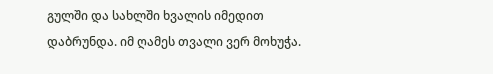გულში და სახლში ხვალის იმედით დაბრუნდა. იმ ღამეს თვალი ვერ მოხუჭა.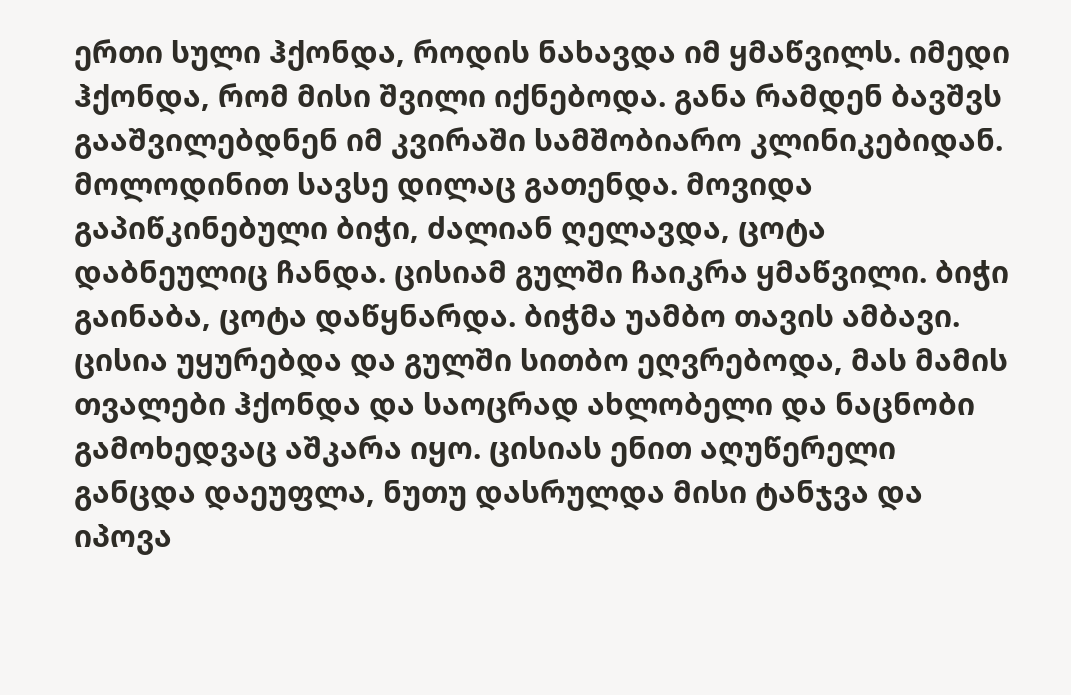ერთი სული ჰქონდა, როდის ნახავდა იმ ყმაწვილს. იმედი ჰქონდა, რომ მისი შვილი იქნებოდა. განა რამდენ ბავშვს გააშვილებდნენ იმ კვირაში სამშობიარო კლინიკებიდან.
მოლოდინით სავსე დილაც გათენდა. მოვიდა გაპიწკინებული ბიჭი, ძალიან ღელავდა, ცოტა დაბნეულიც ჩანდა. ცისიამ გულში ჩაიკრა ყმაწვილი. ბიჭი გაინაბა, ცოტა დაწყნარდა. ბიჭმა უამბო თავის ამბავი.
ცისია უყურებდა და გულში სითბო ეღვრებოდა, მას მამის თვალები ჰქონდა და საოცრად ახლობელი და ნაცნობი გამოხედვაც აშკარა იყო. ცისიას ენით აღუწერელი განცდა დაეუფლა, ნუთუ დასრულდა მისი ტანჯვა და იპოვა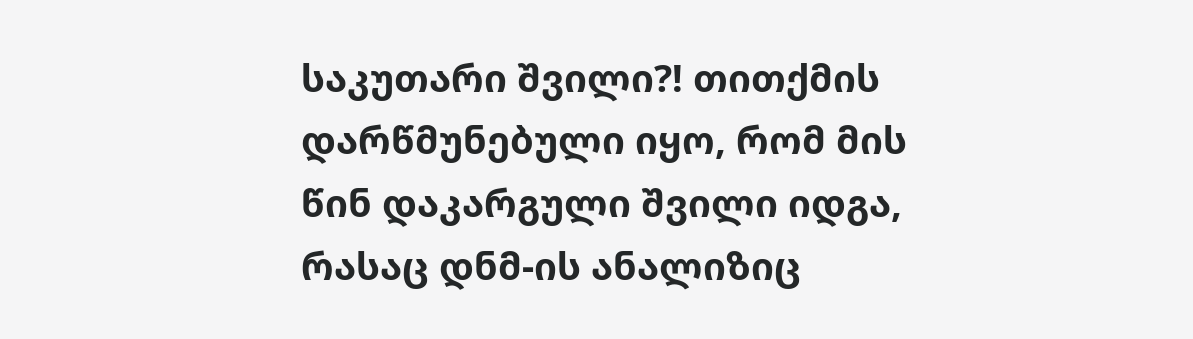საკუთარი შვილი?! თითქმის დარწმუნებული იყო, რომ მის წინ დაკარგული შვილი იდგა, რასაც დნმ-ის ანალიზიც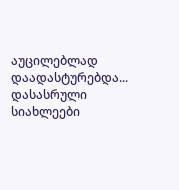აუცილებლად დაადასტურებდა...
დასასრული
სიახლეები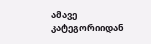ამავე კატეგორიიდან